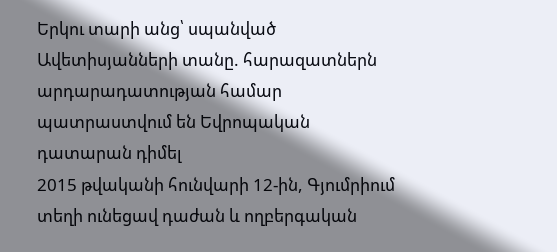Երկու տարի անց՝ սպանված Ավետիսյանների տանը. հարազատներն արդարադատության համար պատրաստվում են Եվրոպական դատարան դիմել
2015 թվականի հունվարի 12-ին, Գյումրիում տեղի ունեցավ դաժան և ողբերգական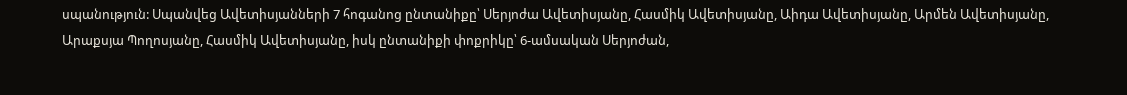սպանություն: Սպանվեց Ավետիսյանների 7 հոգանոց ընտանիքը՝ Սերյոժա Ավետիսյանը, Հասմիկ Ավետիսյանը, Աիդա Ավետիսյանը, Արմեն Ավետիսյանը, Արաքսյա Պողոսյանը, Հասմիկ Ավետիսյանը, իսկ ընտանիքի փոքրիկը՝ 6-ամսական Սերյոժան,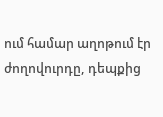ում համար աղոթում էր ժողովուրդը, դեպքից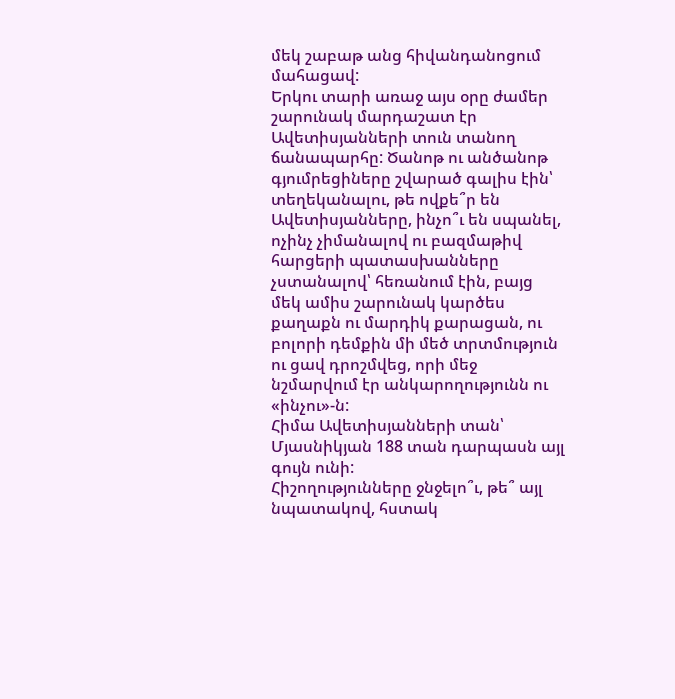մեկ շաբաթ անց հիվանդանոցում մահացավ:
Երկու տարի առաջ այս օրը ժամեր շարունակ մարդաշատ էր Ավետիսյանների տուն տանող ճանապարհը: Ծանոթ ու անծանոթ գյումրեցիները շվարած գալիս էին՝ տեղեկանալու, թե ովքե՞ր են Ավետիսյանները, ինչո՞ւ են սպանել, ոչինչ չիմանալով ու բազմաթիվ հարցերի պատասխանները չստանալով՝ հեռանում էին, բայց մեկ ամիս շարունակ կարծես քաղաքն ու մարդիկ քարացան, ու բոլորի դեմքին մի մեծ տրտմություն ու ցավ դրոշմվեց, որի մեջ նշմարվում էր անկարողությունն ու «ինչու»-ն:
Հիմա Ավետիսյանների տան՝ Մյասնիկյան 188 տան դարպասն այլ գույն ունի:
Հիշողությունները ջնջելո՞ւ, թե՞ այլ նպատակով, հստակ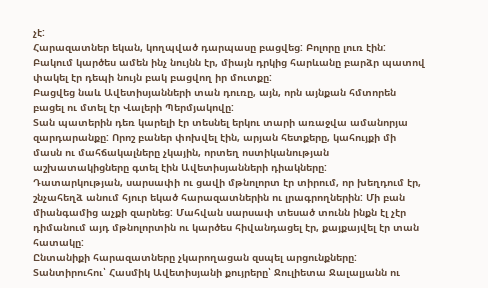չէ:
Հարազատներ եկան, կողպված դարպասը բացվեց: Բոլորը լուռ էին: Բակում կարծես ամեն ինչ նույնն էր, միայն դրկից հարևանը բարձր պատով փակել էր դեպի նույն բակ բացվող իր մուտքը:
Բացվեց նաև Ավետիսյանների տան դուռը, այն, որն այնքան հմտորեն բացել ու մտել էր Վալերի Պերմյակովը:
Տան պատերին դեռ կարելի էր տեսնել երկու տարի առաջվա ամանորյա զարդարանքը: Որոշ բաներ փոխվել էին, արյան հետքերը, կահույքի մի մասն ու մահճակալները չկային, որտեղ ոստիկանության աշխատակիցները գտել էին Ավետիսյանների դիակները:
Դատարկության, սարսափի ու ցավի մթնոլորտ էր տիրում, որ խեղդում էր, շնչահեղձ անում հյուր եկած հարազատներին ու լրագրողներին: Մի բան միանգամից աչքի զարնեց: Մահվան սարսափ տեսած տունն ինքն էլ չէր դիմանում այդ մթնոլորտին ու կարծես հիվանդացել էր, քայքայվել էր տան հատակը:
Ընտանիքի հարազատները չկարողացան զսպել արցունքները: Տանտիրուհու՝ Հասմիկ Ավետիսյանի քույրերը՝ Ջուլիետա Ջալալյանն ու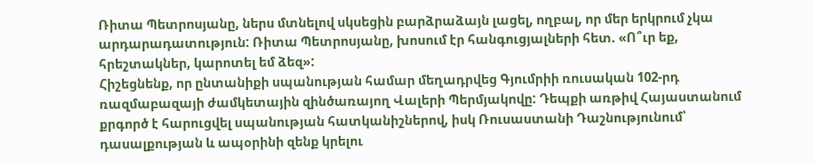Ռիտա Պետրոսյանը, ներս մտնելով սկսեցին բարձրաձայն լացել, ողբալ, որ մեր երկրում չկա արդարադատություն: Ռիտա Պետրոսյանը, խոսում էր հանգուցյալների հետ. «Ո՞ւր եք, հրեշտակներ, կարոտել եմ ձեզ»:
Հիշեցնենք, որ ընտանիքի սպանության համար մեղադրվեց Գյումրիի ռուսական 102-րդ ռազմաբազայի ժամկետային զինծառայող Վալերի Պերմյակովը: Դեպքի առթիվ Հայաստանում քրգործ է հարուցվել սպանության հատկանիշներով, իսկ Ռուսաստանի Դաշնությունում՝ դասալքության և ապօրինի զենք կրելու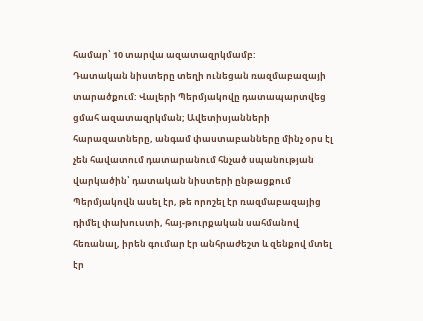համար՝ 10 տարվա ազատազրկմամբ:
Դատական նիստերը տեղի ունեցան ռազմաբազայի տարածքում: Վալերի Պերմյակովը դատապարտվեց ցմահ ազատազրկման; Ավետիսյանների հարազատները, անգամ փաստաբանները մինչ օրս էլ չեն հավատում դատարանում հնչած սպանության վարկածին՝ դատական նիստերի ընթացքում Պերմյակովն ասել էր, թե որոշել էր ռազմաբազայից դիմել փախուստի, հայ-թուրքական սահմանով հեռանալ, իրեն գումար էր անհրաժեշտ և զենքով մտել էր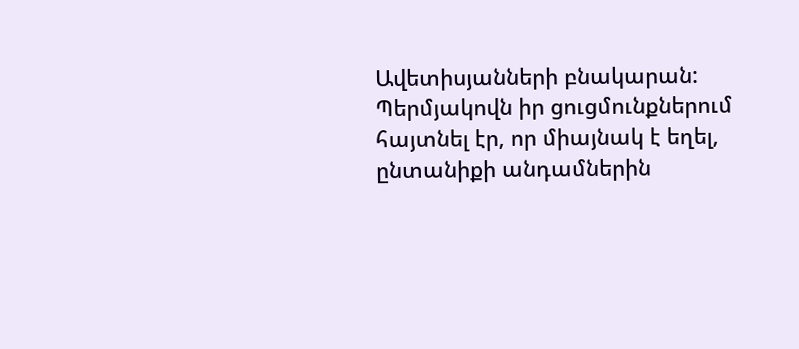Ավետիսյանների բնակարան: Պերմյակովն իր ցուցմունքներում հայտնել էր, որ միայնակ է եղել, ընտանիքի անդամներին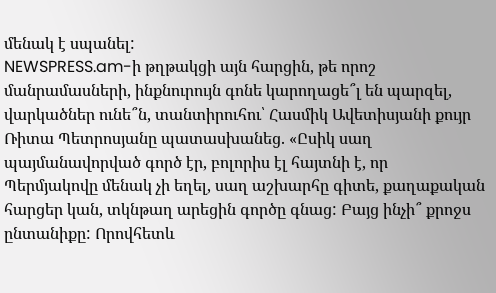մենակ է սպանել:
NEWSPRESS.am-ի թղթակցի այն հարցին, թե որոշ մանրամասների, ինքնուրույն գոնե կարողացե՞լ են պարզել, վարկածներ ունե՞ն, տանտիրուհու՝ Հասմիկ Ավետիսյանի քույր Ռիտա Պետրոսյանը պատասխանեց. «Ըսիկ սաղ պայմանավորված գործ էր, բոլորիս էլ հայտնի է, որ Պերմյակովը մենակ չի եղել, սաղ աշխարհը գիտե, քաղաքական հարցեր կան, տկնթաղ արեցին գործը գնաց: Բայց ինչի՞ քրոջս ընտանիքը: Որովհետև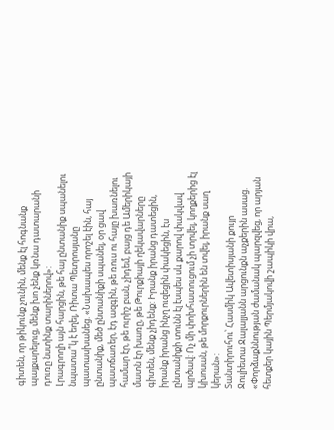գիտեն, որ թիկունք չունին, մենք էլ հոգնանք պայքարելուց, մենք խո չենք կռնա դատարանի դուռը նստինք տարիներով»:
Լրագրողի այն հարցին, թե հայ ընտանիք սպանելու նպատա՞կ է եղել, Ռիտա Պետրոսյանը պատասխանեց. «Նախապես որոշել էին, հայ ընտանիք, մեծ ընտանիքի սպանել, օր ցավ պատճառեր, էդ ազգին, թե ռուս ու հայը խառնելու համար էր, թե ուրիշ բան, չիդեմ, բայց դե Ամերիկայի մատն էր խառը, թե Թուրքիայի ղեկավարները գիտեն, մենք չիդենք: Իրանք իրանց դատեցին, իրանք իրանց ինչղ ուզեցին փակեցին, էս ընտանիքի տունն էլ էսպես սև քարով փակվավ պրծավ: Ոչ մի փոխհատուցում չի տրվել, կողքերից էլ կխոսան, թե մորքուրներին են տվել, իրանք սաղ կերան»:
Տանտիրուհու՝ Հասմիկ Ավետիսյանի քույր Ջուլիետա Ջալալյանն արցունքն աչքերին ասաց. «Փորձաքննության ժամանակ պարզվեց, որ արյան հետքեր կային Պերմյակովի շապիկի վրա,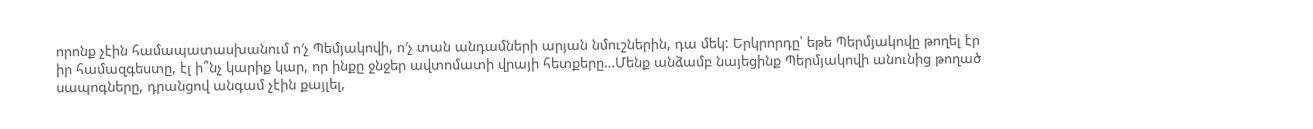որոնք չէին համապատասխանում ո′չ Պեմյակովի, ո′չ տան անդամների արյան նմուշներին, դա մեկ: Երկրորդը՝ եթե Պերմյակովը թողել էր իր համազգեստը, էլ ի՞նչ կարիք կար, որ ինքը ջնջեր ավտոմատի վրայի հետքերը…Մենք անձամբ նայեցինք Պերմյակովի անունից թողած սապոգները, դրանցով անգամ չէին քայլել,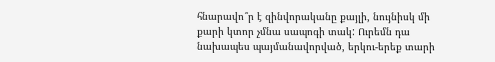հնարավո՞ր է զինվորականը քայլի, նույնիսկ մի քարի կտոր չմնա սապոգի տակ: Ուրեմն դա նախապես պայմանավորված, երկու-երեք տարի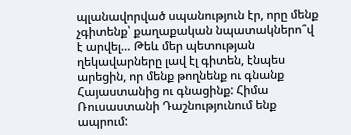պլանավորված սպանություն էր, որը մենք չգիտենք՝ քաղաքական նպատակներո՞վ է արվել… Թեև մեր պետության ղեկավարները լավ էլ գիտեն, էնպես արեցին, որ մենք թողնենք ու գնանք Հայաստանից ու գնացինք: Հիմա Ռուսաստանի Դաշնությունում ենք ապրում: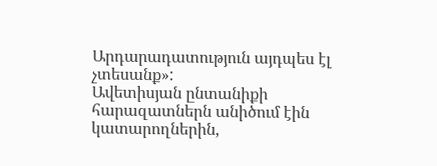Արդարադատություն այդպես էլ չտեսանք»:
Ավետիսյան ընտանիքի հարազատներն անիծում էին կատարողներին,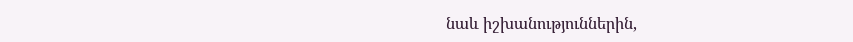նաև իշխանություններին,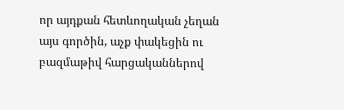որ այդքան հետևողական չեղան այս գործին, աչք փակեցին ու բազմաթիվ հարցականներով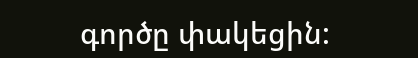գործը փակեցին: